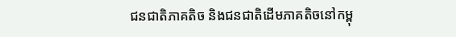ជនជាតិភាគតិច និងជនជាតិដើមភាគតិចនៅកម្ពុ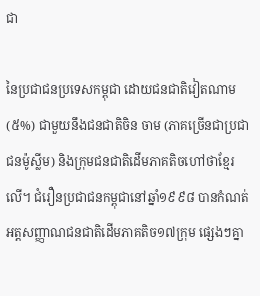ជា

នៃប្រជាជនប្រទេសកម្ពុជា ដោយជនជាតិវៀតណាម (៥%) ជាមួយនឹងជនជាតិចិន ចាម (ភាគច្រើនជាប្រជាជនម៉ូស្លីម) និងក្រុមជនជាតិដើមភាគតិចហៅថាខ្មែរលើ។ ជំរឿនប្រជាជនកម្ពុជានៅឆ្នាំ១៩៩៨ បានកំណត់អត្តសញ្ញាណជនជាតិដើមភាគតិច១៧ក្រុម ផ្សេងៗគ្នា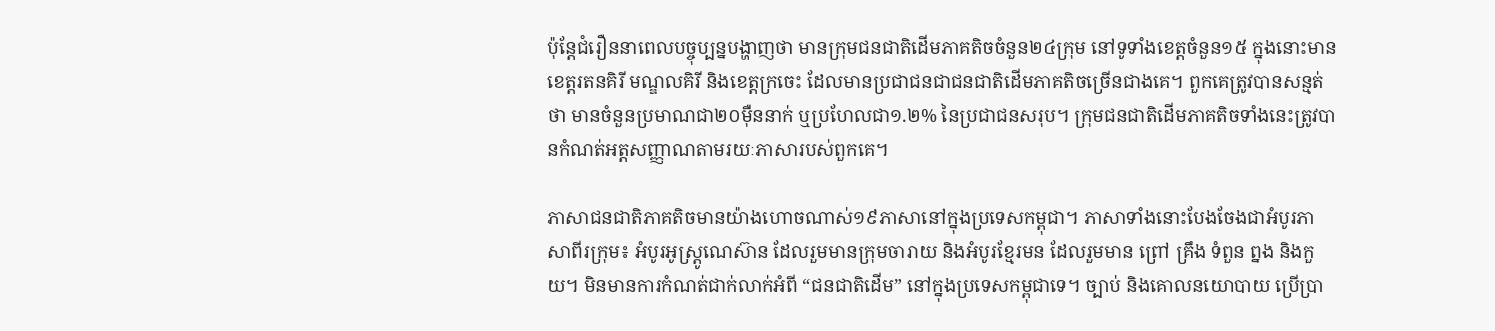ប៉ុន្តែជំរឿននាពេលបច្ចុប្បន្នបង្ហាញថា មានក្រុមជនជាតិដើមភាគតិចចំនួន២៤ក្រុម នៅទូទាំងខេត្តចំនួន១៥ ក្នុងនោះមាន ខេត្តរតនគិរី មណ្ឌលគិរី និងខេត្តក្រចេះ ដែលមានប្រជាជនជាជនជាតិដើមភាគតិចច្រើនជាងគេ។ ពួកគេត្រូវបានសន្មត់ថា មានចំនួនប្រមាណជា២០ម៉ឺននាក់ ឬប្រហែលជា១.២% នៃប្រជាជនសរុប។ ក្រុមជនជាតិដើមភាគតិចទាំងនេះត្រូវបានកំណត់អត្តសញ្ញាណតាមរយៈភាសារបស់ពួកគេ។

ភាសាជនជាតិភាគតិចមានយ៉ាងហោចណាស់១៩ភាសានៅក្នុងប្រទេសកម្ពុជា។ ភាសាទាំងនោះបែងចែងជាអំបូរភាសាពីរក្រុម៖ អំបូរអូស្ត្រូណេស៊ាន ដែលរួមមានក្រុមចារាយ និងអំបូរខ្មែរមន ដែលរួមមាន ព្រៅ គ្រឹង ទំពួន ព្នង និងកួយ។ មិនមានការកំណត់ជាក់លាក់អំពី “ជនជាតិដើម” នៅក្នុងប្រទេសកម្ពុជាទេ។ ច្បាប់ និងគោលនយោបាយ ប្រើប្រា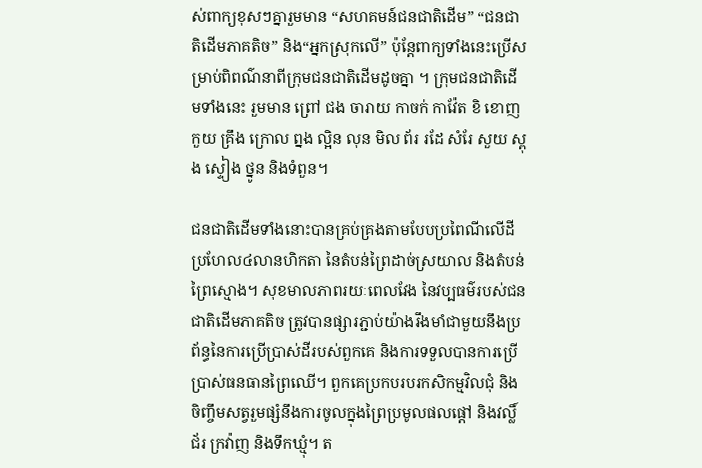ស់ពាក្យខុសៗគ្នារួមមាន “សហគមន៍ជនជាតិដើម” “ជនជាតិដើមភាគតិច” និង“អ្នកស្រុកលើ” ប៉ុន្តែពាក្យទាំងនេះប្រើសម្រាប់ពិពណ៌នាពីក្រុមជនជាតិដើមដូចគ្នា ។ ក្រុមជនជាតិដើមទាំងនេះ រួមមាន ព្រៅ ជង ចារាយ កាចក់ កាវ៉ែត ខិ ខោញ កួយ គ្រឹង ក្រោល ព្នង ល្អិន លុន មិល ព័រ រដែ សំរែ សួយ ស្ពុង ស្ទៀង ថ្នូន និងទំពួន។

ជនជាតិដើមទាំងនោះបានគ្រប់គ្រងតាមបែបប្រពៃណីលើដីប្រហែល៤លានហិកតា នៃតំបន់ព្រៃដាច់ស្រយាល និងតំបន់ព្រៃស្មោង។ សុខមាលភាពរយៈពេលវែង នៃវប្បធម៌របស់ជនជាតិដើមភាគតិច ត្រូវបានផ្សារភ្ជាប់យ៉ាងរឹងមាំជាមួយនឹងប្រព័ន្ធនៃការប្រើប្រាស់ដីរបស់ពួកគេ និងការទទួលបានការប្រើប្រាស់ធនធានព្រៃឈើ។ ពួកគេប្រកបរបរកសិកម្មវិលជុំ និងចិញ្ចឹមសត្វរួមផ្សំនឹងការចូលក្នុងព្រៃប្រមូលផលផ្តៅ និងវល្លិ៍ ជ័រ ក្រវ៉ាញ និងទឹកឃ្មុំ។ ត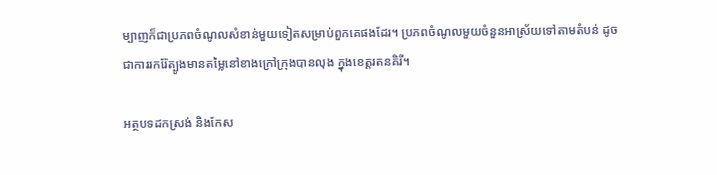ម្បាញក៏ជាប្រភពចំណូលសំខាន់មួយទៀតសម្រាប់ពួកគេផងដែរ។ ប្រភពចំណូលមួយចំនួនអាស្រ័យទៅតាមតំបន់ ដូចជាការរករ៉ែត្បូងមានតម្លៃនៅខាងក្រៅក្រុងបានលុង ក្នុងខេត្តរតនគិរី។

អត្ថបទដកស្រង់ និងកែស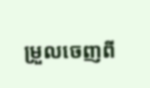ម្រួលចេញពី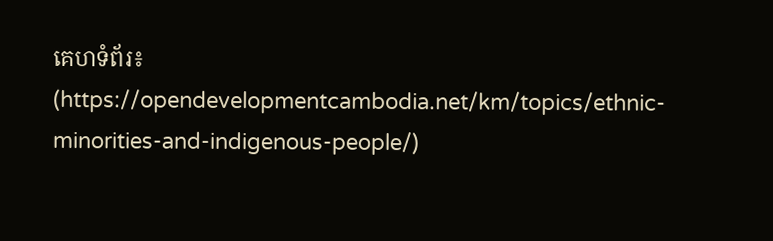គេហទំព័រ៖
(https://opendevelopmentcambodia.net/km/topics/ethnic-minorities-and-indigenous-people/)